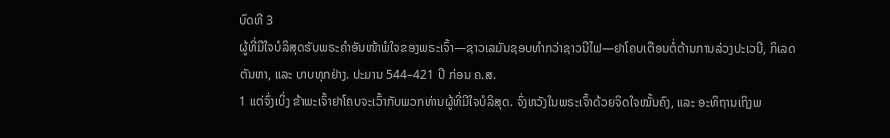ບົດທີ 3
ຜູ້ທີ່ມີໃຈບໍລິສຸດຮັບພຣະຄຳອັນໜ້າພໍໃຈຂອງພຣະເຈົ້າ—ຊາວເລມັນຊອບທຳກວ່າຊາວນີໄຟ—ຢາໂຄບເຕືອນຕໍ່ຕ້ານການລ່ວງປະເວນີ, ກິເລດຕັນຫາ, ແລະ ບາບທຸກຢ່າງ. ປະມານ 544–421 ປີ ກ່ອນ ຄ.ສ.
1 ແຕ່ຈົ່ງເບິ່ງ ຂ້າພະເຈົ້າຢາໂຄບຈະເວົ້າກັບພວກທ່ານຜູ້ທີ່ມີໃຈບໍລິສຸດ. ຈົ່ງຫວັງໃນພຣະເຈົ້າດ້ວຍຈິດໃຈໝັ້ນຄົງ, ແລະ ອະທິຖານເຖິງພ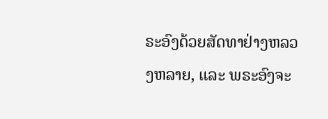ຣະອົງດ້ວຍສັດທາຢ່າງຫລວງຫລາຍ, ແລະ ພຣະອົງຈະ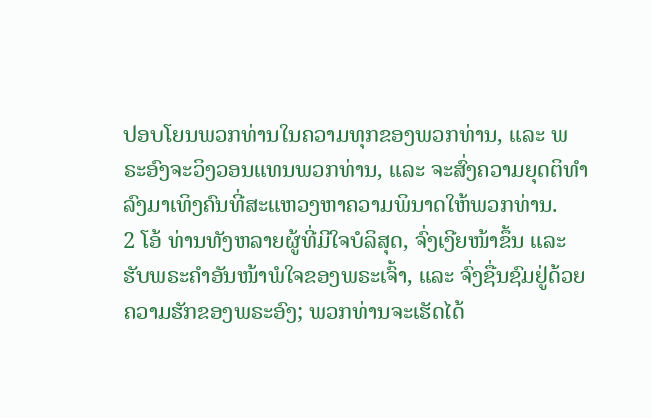ປອບໂຍນພວກທ່ານໃນຄວາມທຸກຂອງພວກທ່ານ, ແລະ ພຣະອົງຈະວິງວອນແທນພວກທ່ານ, ແລະ ຈະສົ່ງຄວາມຍຸດຕິທຳລົງມາເທິງຄົນທີ່ສະແຫວງຫາຄວາມພິນາດໃຫ້ພວກທ່ານ.
2 ໂອ້ ທ່ານທັງຫລາຍຜູ້ທີ່ມີໃຈບໍລິສຸດ, ຈົ່ງເງີຍໜ້າຂຶ້ນ ແລະ ຮັບພຣະຄຳອັນໜ້າພໍໃຈຂອງພຣະເຈົ້າ, ແລະ ຈົ່ງຊື່ນຊົມຢູ່ດ້ວຍຄວາມຮັກຂອງພຣະອົງ; ພວກທ່ານຈະເຮັດໄດ້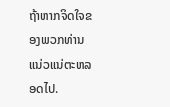ຖ້າຫາກຈິດໃຈຂອງພວກທ່ານ ແນ່ວແນ່ຕະຫລອດໄປ.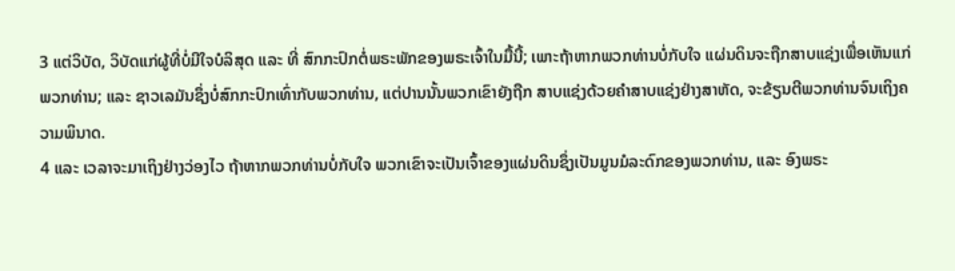3 ແຕ່ວິບັດ, ວິບັດແກ່ຜູ້ທີ່ບໍ່ມີໃຈບໍລິສຸດ ແລະ ທີ່ ສົກກະປົກຕໍ່ພຣະພັກຂອງພຣະເຈົ້າໃນມື້ນີ້; ເພາະຖ້າຫາກພວກທ່ານບໍ່ກັບໃຈ ແຜ່ນດິນຈະຖືກສາບແຊ່ງເພື່ອເຫັນແກ່ພວກທ່ານ; ແລະ ຊາວເລມັນຊຶ່ງບໍ່ສົກກະປົກເທົ່າກັບພວກທ່ານ, ແຕ່ປານນັ້ນພວກເຂົາຍັງຖືກ ສາບແຊ່ງດ້ວຍຄຳສາບແຊ່ງຢ່າງສາຫັດ, ຈະຂ້ຽນຕີພວກທ່ານຈົນເຖິງຄວາມພິນາດ.
4 ແລະ ເວລາຈະມາເຖິງຢ່າງວ່ອງໄວ ຖ້າຫາກພວກທ່ານບໍ່ກັບໃຈ ພວກເຂົາຈະເປັນເຈົ້າຂອງແຜ່ນດິນຊຶ່ງເປັນມູນມໍລະດົກຂອງພວກທ່ານ, ແລະ ອົງພຣະ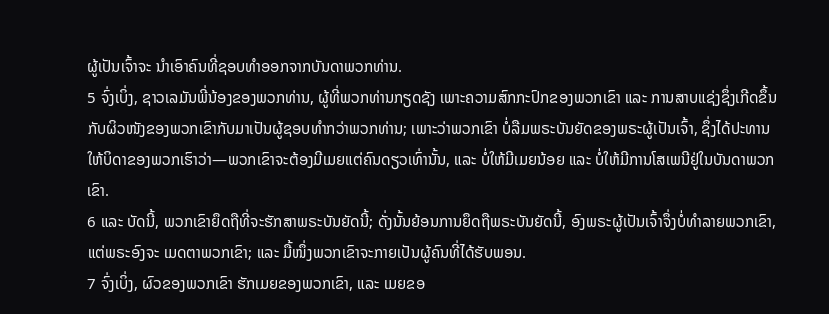ຜູ້ເປັນເຈົ້າຈະ ນຳເອົາຄົນທີ່ຊອບທຳອອກຈາກບັນດາພວກທ່ານ.
5 ຈົ່ງເບິ່ງ, ຊາວເລມັນພີ່ນ້ອງຂອງພວກທ່ານ, ຜູ້ທີ່ພວກທ່ານກຽດຊັງ ເພາະຄວາມສົກກະປົກຂອງພວກເຂົາ ແລະ ການສາບແຊ່ງຊຶ່ງເກີດຂຶ້ນກັບຜິວໜັງຂອງພວກເຂົາກັບມາເປັນຜູ້ຊອບທຳກວ່າພວກທ່ານ; ເພາະວ່າພວກເຂົາ ບໍ່ລືມພຣະບັນຍັດຂອງພຣະຜູ້ເປັນເຈົ້າ, ຊຶ່ງໄດ້ປະທານໃຫ້ບິດາຂອງພວກເຮົາວ່າ—ພວກເຂົາຈະຕ້ອງມີເມຍແຕ່ຄົນດຽວເທົ່ານັ້ນ, ແລະ ບໍ່ໃຫ້ມີເມຍນ້ອຍ ແລະ ບໍ່ໃຫ້ມີການໂສເພນີຢູ່ໃນບັນດາພວກເຂົາ.
6 ແລະ ບັດນີ້, ພວກເຂົາຍຶດຖືທີ່ຈະຮັກສາພຣະບັນຍັດນີ້; ດັ່ງນັ້ນຍ້ອນການຍຶດຖືພຣະບັນຍັດນີ້, ອົງພຣະຜູ້ເປັນເຈົ້າຈຶ່ງບໍ່ທຳລາຍພວກເຂົາ, ແຕ່ພຣະອົງຈະ ເມດຕາພວກເຂົາ; ແລະ ມື້ໜຶ່ງພວກເຂົາຈະກາຍເປັນຜູ້ຄົນທີ່ໄດ້ຮັບພອນ.
7 ຈົ່ງເບິ່ງ, ຜົວຂອງພວກເຂົາ ຮັກເມຍຂອງພວກເຂົາ, ແລະ ເມຍຂອ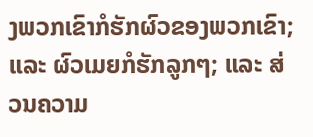ງພວກເຂົາກໍຮັກຜົວຂອງພວກເຂົາ; ແລະ ຜົວເມຍກໍຮັກລູກໆ; ແລະ ສ່ວນຄວາມ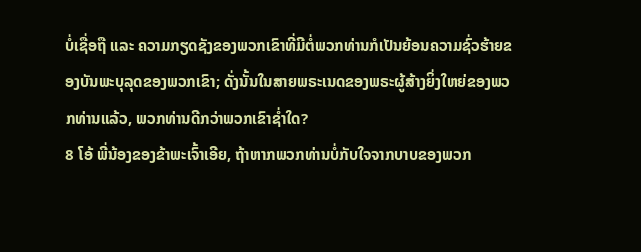ບໍ່ເຊື່ອຖື ແລະ ຄວາມກຽດຊັງຂອງພວກເຂົາທີ່ມີຕໍ່ພວກທ່ານກໍເປັນຍ້ອນຄວາມຊົ່ວຮ້າຍຂອງບັນພະບຸລຸດຂອງພວກເຂົາ; ດັ່ງນັ້ນໃນສາຍພຣະເນດຂອງພຣະຜູ້ສ້າງຍິ່ງໃຫຍ່ຂອງພວກທ່ານແລ້ວ, ພວກທ່ານດີກວ່າພວກເຂົາຊ່ຳໃດ?
8 ໂອ້ ພີ່ນ້ອງຂອງຂ້າພະເຈົ້າເອີຍ, ຖ້າຫາກພວກທ່ານບໍ່ກັບໃຈຈາກບາບຂອງພວກ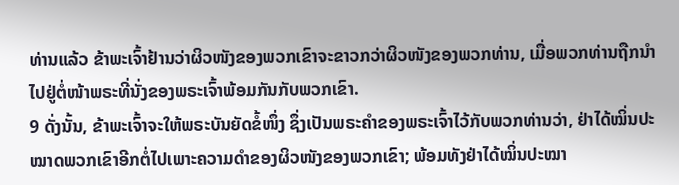ທ່ານແລ້ວ ຂ້າພະເຈົ້າຢ້ານວ່າຜິວໜັງຂອງພວກເຂົາຈະຂາວກວ່າຜິວໜັງຂອງພວກທ່ານ, ເມື່ອພວກທ່ານຖືກນຳໄປຢູ່ຕໍ່ໜ້າພຣະທີ່ນັ່ງຂອງພຣະເຈົ້າພ້ອມກັນກັບພວກເຂົາ.
9 ດັ່ງນັ້ນ, ຂ້າພະເຈົ້າຈະໃຫ້ພຣະບັນຍັດຂໍ້ໜຶ່ງ ຊຶ່ງເປັນພຣະຄຳຂອງພຣະເຈົ້າໄວ້ກັບພວກທ່ານວ່າ, ຢ່າໄດ້ໝິ່ນປະໝາດພວກເຂົາອີກຕໍ່ໄປເພາະຄວາມດຳຂອງຜິວໜັງຂອງພວກເຂົາ; ພ້ອມທັງຢ່າໄດ້ໝິ່ນປະໝາ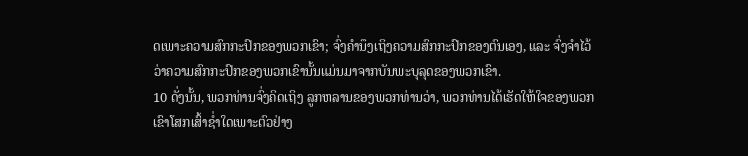ດເພາະຄວາມສົກກະປົກຂອງພວກເຂົາ; ຈົ່ງຄຳນຶງເຖິງຄວາມສົກກະປົກຂອງຕົນເອງ, ແລະ ຈົ່ງຈຳໄວ້ວ່າຄວາມສົກກະປົກຂອງພວກເຂົານັ້ນແມ່ນມາຈາກບັນພະບຸລຸດຂອງພວກເຂົາ.
10 ດັ່ງນັ້ນ, ພວກທ່ານຈົ່ງຄິດເຖິງ ລູກຫລານຂອງພວກທ່ານວ່າ, ພວກທ່ານໄດ້ເຮັດໃຫ້ໃຈຂອງພວກເຂົາໂສກເສົ້າຊ່ຳໃດເພາະຕົວຢ່າງ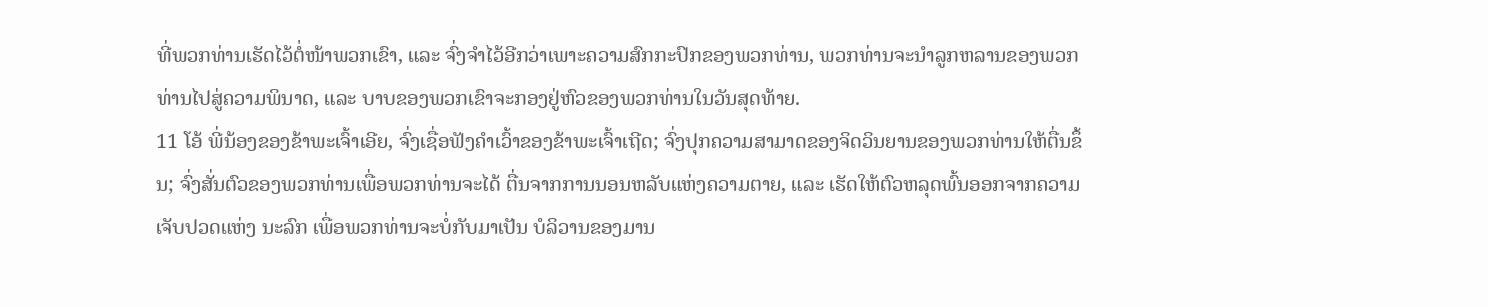ທີ່ພວກທ່ານເຮັດໄວ້ຕໍ່ໜ້າພວກເຂົາ, ແລະ ຈົ່ງຈຳໄວ້ອີກວ່າເພາະຄວາມສົກກະປົກຂອງພວກທ່ານ, ພວກທ່ານຈະນຳລູກຫລານຂອງພວກທ່ານໄປສູ່ຄວາມພິນາດ, ແລະ ບາບຂອງພວກເຂົາຈະກອງຢູ່ຫົວຂອງພວກທ່ານໃນວັນສຸດທ້າຍ.
11 ໂອ້ ພີ່ນ້ອງຂອງຂ້າພະເຈົ້າເອີຍ, ຈົ່ງເຊື່ອຟັງຄຳເວົ້າຂອງຂ້າພະເຈົ້າເຖີດ; ຈົ່ງປຸກຄວາມສາມາດຂອງຈິດວິນຍານຂອງພວກທ່ານໃຫ້ຕື່ນຂຶ້ນ; ຈົ່ງສັ່ນຕົວຂອງພວກທ່ານເພື່ອພວກທ່ານຈະໄດ້ ຕື່ນຈາກການນອນຫລັບແຫ່ງຄວາມຕາຍ, ແລະ ເຮັດໃຫ້ຕົວຫລຸດພົ້ນອອກຈາກຄວາມເຈັບປວດແຫ່ງ ນະລົກ ເພື່ອພວກທ່ານຈະບໍ່ກັບມາເປັນ ບໍລິວານຂອງມານ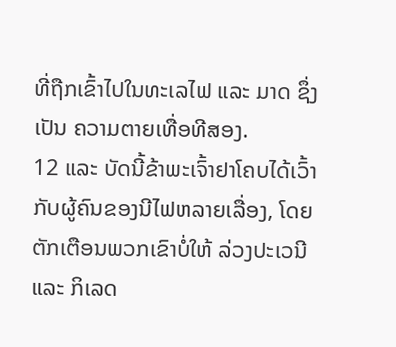ທີ່ຖືກເຂົ້າໄປໃນທະເລໄຟ ແລະ ມາດ ຊຶ່ງເປັນ ຄວາມຕາຍເທື່ອທີສອງ.
12 ແລະ ບັດນີ້ຂ້າພະເຈົ້າຢາໂຄບໄດ້ເວົ້າກັບຜູ້ຄົນຂອງນີໄຟຫລາຍເລື່ອງ, ໂດຍຕັກເຕືອນພວກເຂົາບໍ່ໃຫ້ ລ່ວງປະເວນີ ແລະ ກິເລດ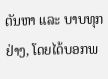ຕັນຫາ ແລະ ບາບທຸກຢ່າງ, ໂດຍໄດ້ບອກພ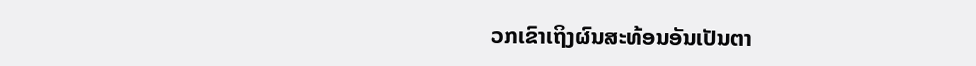ວກເຂົາເຖິງຜົນສະທ້ອນອັນເປັນຕາ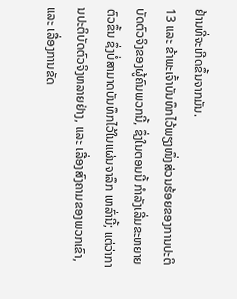ຢ້ານທີ່ຈະເກີດຂຶ້ນຈາກມັນ.
13 ແລະ ຂ້າພະເຈົ້າບັນທຶກໄວ້ພຽງໜຶ່ງສ່ວນຮ້ອຍຂອງການປະຕິບັດຕົວຈິງຂອງຜູ້ຄົນພວກນີ້, ຊຶ່ງໃນຕອນນີ້ ກຳລັງເລີ່ມຂະຫຍາຍຕົວຂຶ້ນ ຊຶ່ງບໍ່ສາມາດບັນທຶກໄວ້ໃນແຜ່ນຈາລຶກ ເຫລົ່ານີ້; ແຕ່ວ່າການປະຕິບັດຕົວຈິງຫລາຍຢ່າງ, ແລະ ເລື່ອງສົງຄາມຂອງພວກເຂົາ, ແລະ ເລື່ອງການຂັດ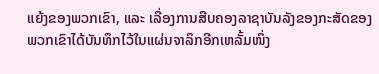ແຍ້ງຂອງພວກເຂົາ, ແລະ ເລື່ອງການສືບຄອງລາຊາບັນລັງຂອງກະສັດຂອງພວກເຂົາໄດ້ບັນທຶກໄວ້ໃນແຜ່ນຈາລຶກອີກເຫລັ້ມໜຶ່ງ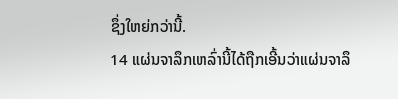ຊຶ່ງໃຫຍ່ກວ່ານີ້.
14 ແຜ່ນຈາລຶກເຫລົ່ານີ້ໄດ້ຖືກເອີ້ນວ່າແຜ່ນຈາລຶ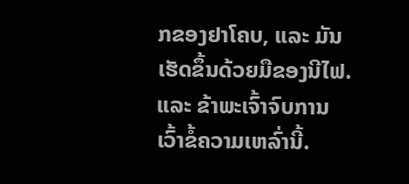ກຂອງຢາໂຄບ, ແລະ ມັນເຮັດຂຶ້ນດ້ວຍມືຂອງນີໄຟ. ແລະ ຂ້າພະເຈົ້າຈົບການເວົ້າຂໍ້ຄວາມເຫລົ່ານີ້.